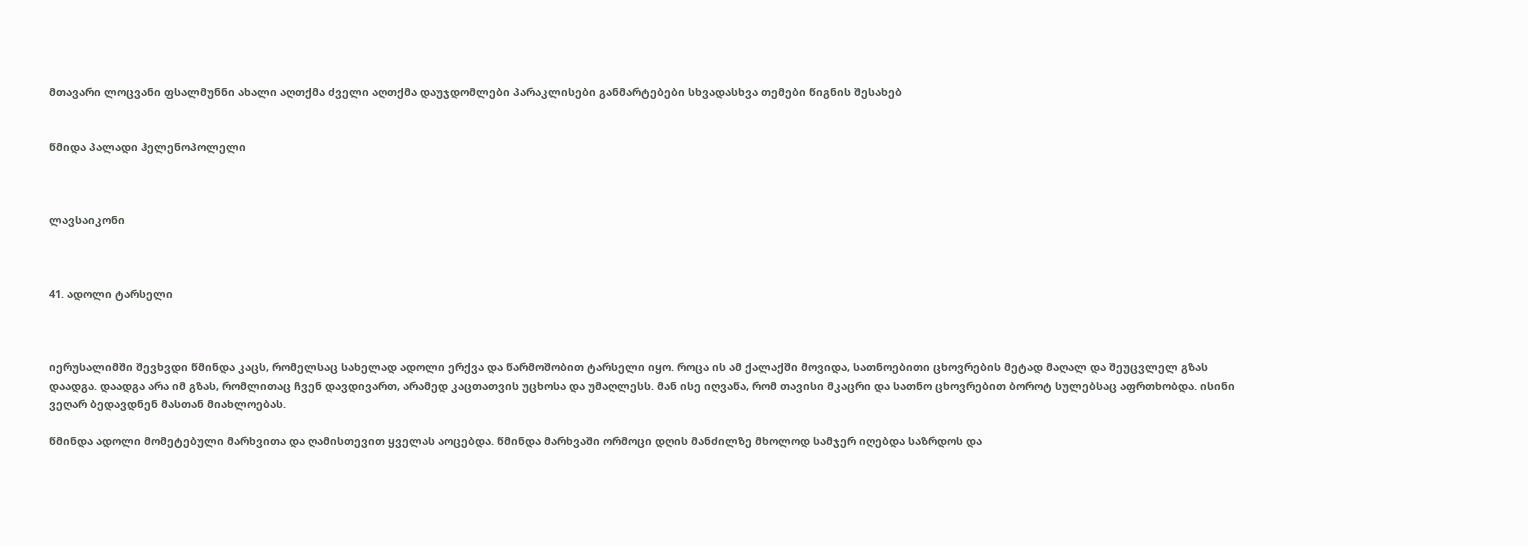მთავარი ლოცვანი ფსალმუნნი ახალი აღთქმა ძველი აღთქმა დაუჯდომლები პარაკლისები განმარტებები სხვადასხვა თემები წიგნის შესახებ


წმიდა პალადი ჰელენოპოლელი



ლავსაიკონი



41. ადოლი ტარსელი



იერუსალიმში შევხვდი წმინდა კაცს, რომელსაც სახელად ადოლი ერქვა და წარმოშობით ტარსელი იყო. როცა ის ამ ქალაქში მოვიდა, სათნოებითი ცხოვრების მეტად მაღალ და შეუცვლელ გზას დაადგა. დაადგა არა იმ გზას, რომლითაც ჩვენ დავდივართ, არამედ კაცთათვის უცხოსა და უმაღლესს. მან ისე იღვაწა, რომ თავისი მკაცრი და სათნო ცხოვრებით ბოროტ სულებსაც აფრთხობდა. ისინი ვეღარ ბედავდნენ მასთან მიახლოებას.

წმინდა ადოლი მომეტებული მარხვითა და ღამისთევით ყველას აოცებდა. წმინდა მარხვაში ორმოცი დღის მანძილზე მხოლოდ სამჯერ იღებდა საზრდოს და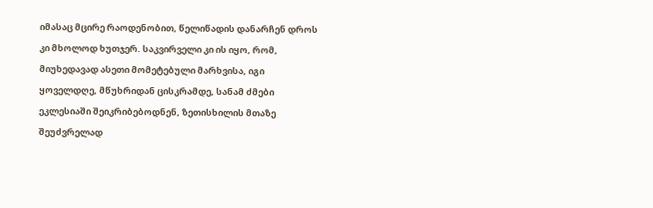იმასაც მცირე რაოდენობით, წელიწადის დანარჩენ დროს კი მხოლოდ ხუთჯერ. საკვირველი კი ის იყო, რომ, მიუხედავად ასეთი მომეტებული მარხვისა, იგი ყოველდღე, მწუხრიდან ცისკრამდე, სანამ ძმები ეკლესიაში შეიკრიბებოდნენ, ზეთისხილის მთაზე შეუძვრელად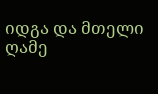იდგა და მთელი ღამე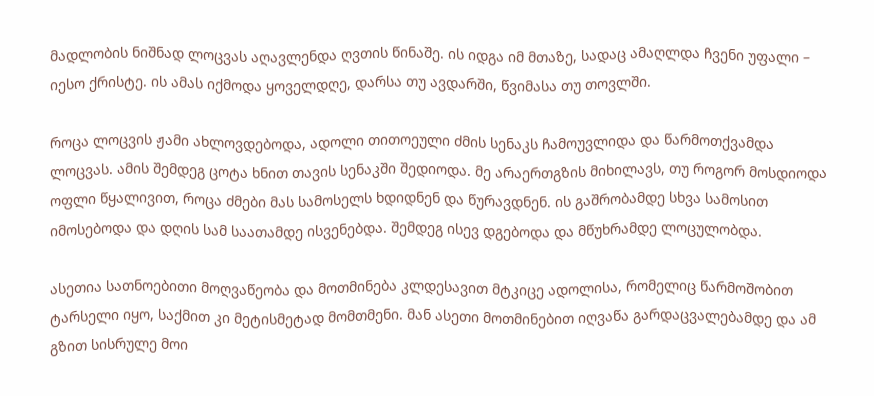მადლობის ნიშნად ლოცვას აღავლენდა ღვთის წინაშე. ის იდგა იმ მთაზე, სადაც ამაღლდა ჩვენი უფალი – იესო ქრისტე. ის ამას იქმოდა ყოველდღე, დარსა თუ ავდარში, წვიმასა თუ თოვლში.

როცა ლოცვის ჟამი ახლოვდებოდა, ადოლი თითოეული ძმის სენაკს ჩამოუვლიდა და წარმოთქვამდა ლოცვას. ამის შემდეგ ცოტა ხნით თავის სენაკში შედიოდა. მე არაერთგზის მიხილავს, თუ როგორ მოსდიოდა ოფლი წყალივით, როცა ძმები მას სამოსელს ხდიდნენ და წურავდნენ. ის გაშრობამდე სხვა სამოსით იმოსებოდა და დღის სამ საათამდე ისვენებდა. შემდეგ ისევ დგებოდა და მწუხრამდე ლოცულობდა.

ასეთია სათნოებითი მოღვაწეობა და მოთმინება კლდესავით მტკიცე ადოლისა, რომელიც წარმოშობით ტარსელი იყო, საქმით კი მეტისმეტად მომთმენი. მან ასეთი მოთმინებით იღვაწა გარდაცვალებამდე და ამ გზით სისრულე მოი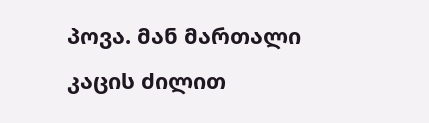პოვა. მან მართალი კაცის ძილით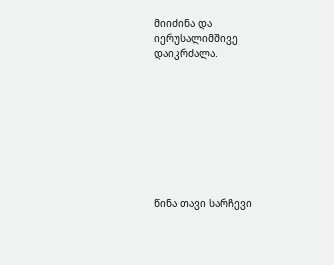მიიძინა და იერუსალიმშივე დაიკრძალა.









წინა თავი სარჩევი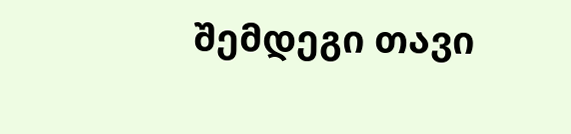შემდეგი თავი